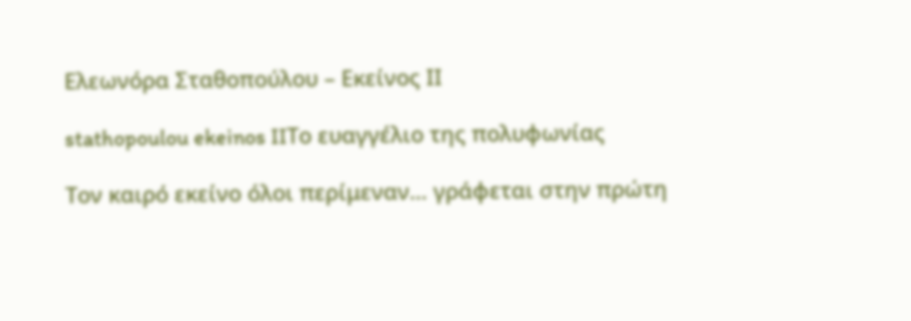Ελεωνόρα Σταθοπούλου – Εκείνος ΙΙ

stathopoulou ekeinos IIΤο ευαγγέλιο της πολυφωνίας

Τον καιρό εκείνο όλοι περίμεναν… γράφεται στην πρώτη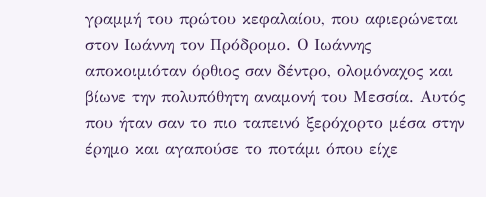γραμμή του πρώτου κεφαλαίου, που αφιερώνεται στον Ιωάννη τον Πρόδρομο. Ο Ιωάννης αποκοιμιόταν όρθιος σαν δέντρο, ολομόναχος και βίωνε την πολυπόθητη αναμονή του Μεσσία. Αυτός που ήταν σαν το πιο ταπεινό ξερόχορτο μέσα στην έρημο και αγαπούσε το ποτάμι όπου είχε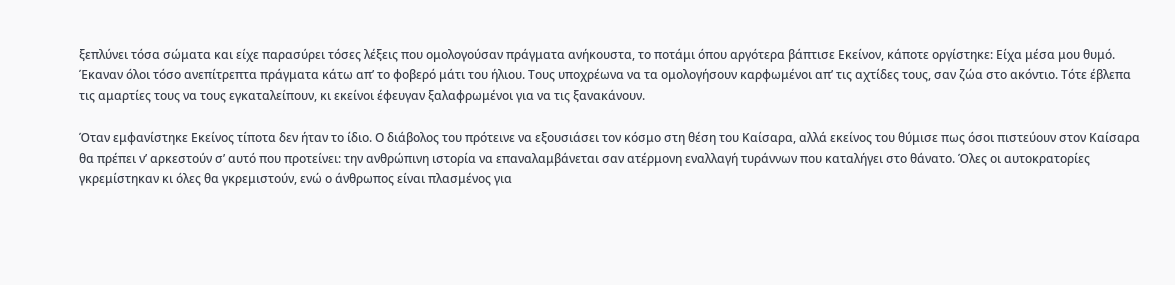ξεπλύνει τόσα σώματα και είχε παρασύρει τόσες λέξεις που ομολογούσαν πράγματα ανήκουστα, το ποτάμι όπου αργότερα βάπτισε Εκείνον, κάποτε οργίστηκε: Είχα μέσα μου θυμό. Έκαναν όλοι τόσο ανεπίτρεπτα πράγματα κάτω απ’ το φοβερό μάτι του ήλιου. Τους υποχρέωνα να τα ομολογήσουν καρφωμένοι απ’ τις αχτίδες τους, σαν ζώα στο ακόντιο. Τότε έβλεπα τις αμαρτίες τους να τους εγκαταλείπουν, κι εκείνοι έφευγαν ξαλαφρωμένοι για να τις ξανακάνουν.

Όταν εμφανίστηκε Εκείνος τίποτα δεν ήταν το ίδιο. Ο διάβολος του πρότεινε να εξουσιάσει τον κόσμο στη θέση του Καίσαρα, αλλά εκείνος του θύμισε πως όσοι πιστεύουν στον Καίσαρα θα πρέπει ν’ αρκεστούν σ’ αυτό που προτείνει: την ανθρώπινη ιστορία να επαναλαμβάνεται σαν ατέρμονη εναλλαγή τυράννων που καταλήγει στο θάνατο. Όλες οι αυτοκρατορίες γκρεμίστηκαν κι όλες θα γκρεμιστούν, ενώ ο άνθρωπος είναι πλασμένος για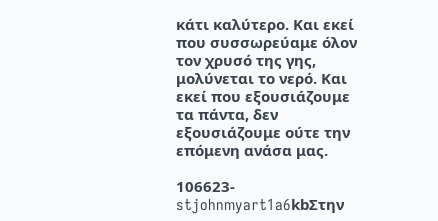κάτι καλύτερο. Και εκεί που συσσωρεύαμε όλον τον χρυσό της γης, μολύνεται το νερό. Και εκεί που εξουσιάζουμε τα πάντα, δεν εξουσιάζουμε ούτε την επόμενη ανάσα μας.

106623-stjohnmyart1a6kbΣτην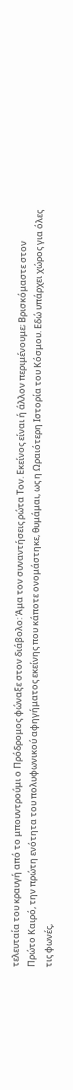τελευταία του κραυγή από το μπουντρούμι ο Πρόδρομος φώναξε στον διάβολο: Άμα τον συναντήσεις ρώτα Τον. Εκείνος είναι ή άλλον περιμένουμε; Βρισκόμαστε στον Πρώτο Καιρό, την πρώτη ενότητα του πολυφωνικού αφηγήματος εκείνης που κάποτε ονομάστηκε, θυμάμαι, ως η Ωραιότερη Ιστορία του Κόσμου. Εδώ υπάρχει χώρος για όλες τις φωνές,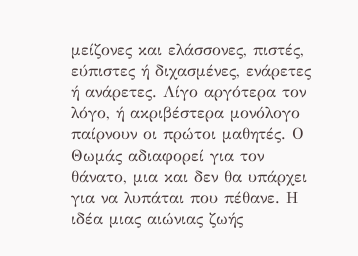μείζονες και ελάσσονες, πιστές, εύπιστες ή διχασμένες, ενάρετες ή ανάρετες. Λίγο αργότερα τον λόγο, ή ακριβέστερα μονόλογο παίρνουν οι πρώτοι μαθητές. Ο Θωμάς αδιαφορεί για τον θάνατο, μια και δεν θα υπάρχει για να λυπάται που πέθανε. Η ιδέα μιας αιώνιας ζωής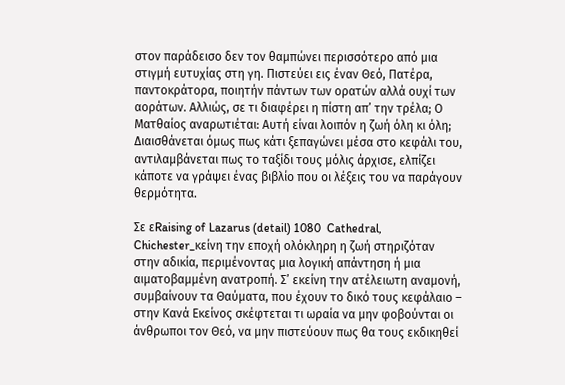στον παράδεισο δεν τον θαμπώνει περισσότερο από μια στιγμή ευτυχίας στη γη. Πιστεύει εις έναν Θεό, Πατέρα, παντοκράτορα, ποιητήν πάντων των ορατών αλλά ουχί των αοράτων. Αλλιώς, σε τι διαφέρει η πίστη απ’ την τρέλα; Ο Ματθαίος αναρωτιέται: Αυτή είναι λοιπόν η ζωή όλη κι όλη; Διαισθάνεται όμως πως κάτι ξεπαγώνει μέσα στο κεφάλι του, αντιλαμβάνεται πως το ταξίδι τους μόλις άρχισε, ελπίζει κάποτε να γράψει ένας βιβλίο που οι λέξεις του να παράγουν θερμότητα.

Σε εRaising of Lazarus (detail) 1080  Cathedral, Chichester_κείνη την εποχή ολόκληρη η ζωή στηριζόταν στην αδικία, περιμένοντας μια λογική απάντηση ή μια αιματοβαμμένη ανατροπή. Σ’ εκείνη την ατέλειωτη αναμονή, συμβαίνουν τα Θαύματα, που έχουν το δικό τους κεφάλαιο – στην Κανά Εκείνος σκέφτεται τι ωραία να μην φοβούνται οι άνθρωποι τον Θεό, να μην πιστεύουν πως θα τους εκδικηθεί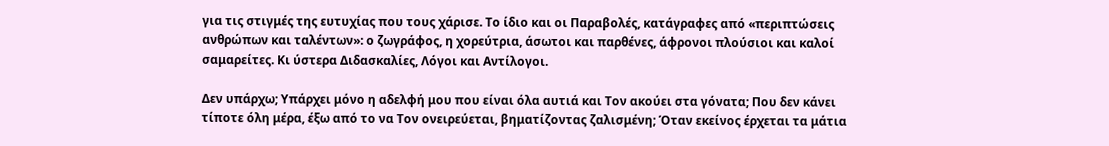για τις στιγμές της ευτυχίας που τους χάρισε. Το ίδιο και οι Παραβολές, κατάγραφες από «περιπτώσεις ανθρώπων και ταλέντων»: ο ζωγράφος, η χορεύτρια, άσωτοι και παρθένες, άφρονοι πλούσιοι και καλοί σαμαρείτες. Κι ύστερα Διδασκαλίες, Λόγοι και Αντίλογοι.

Δεν υπάρχω; Υπάρχει μόνο η αδελφή μου που είναι όλα αυτιά και Τον ακούει στα γόνατα; Που δεν κάνει τίποτε όλη μέρα, έξω από το να Τον ονειρεύεται, βηματίζοντας ζαλισμένη; Όταν εκείνος έρχεται τα μάτια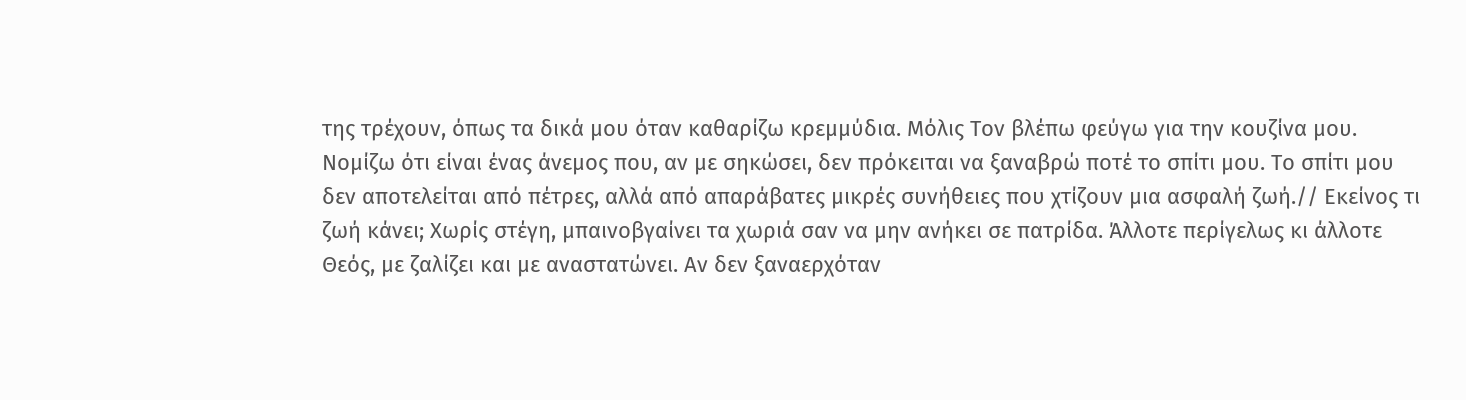της τρέχουν, όπως τα δικά μου όταν καθαρίζω κρεμμύδια. Μόλις Τον βλέπω φεύγω για την κουζίνα μου. Νομίζω ότι είναι ένας άνεμος που, αν με σηκώσει, δεν πρόκειται να ξαναβρώ ποτέ το σπίτι μου. Το σπίτι μου δεν αποτελείται από πέτρες, αλλά από απαράβατες μικρές συνήθειες που χτίζουν μια ασφαλή ζωή.// Εκείνος τι ζωή κάνει; Χωρίς στέγη, μπαινοβγαίνει τα χωριά σαν να μην ανήκει σε πατρίδα. Άλλοτε περίγελως κι άλλοτε Θεός, με ζαλίζει και με αναστατώνει. Αν δεν ξαναερχόταν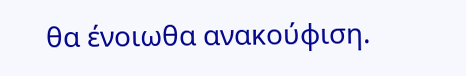θα ένοιωθα ανακούφιση.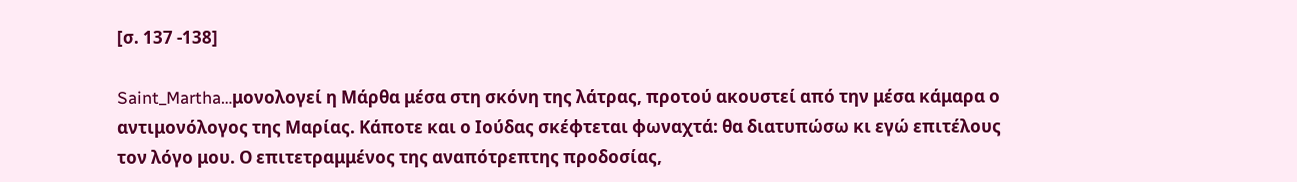[σ. 137 -138]

Saint_Martha…μονολογεί η Μάρθα μέσα στη σκόνη της λάτρας, προτού ακουστεί από την μέσα κάμαρα ο αντιμονόλογος της Μαρίας. Κάποτε και ο Ιούδας σκέφτεται φωναχτά: θα διατυπώσω κι εγώ επιτέλους τον λόγο μου. Ο επιτετραμμένος της αναπότρεπτης προδοσίας,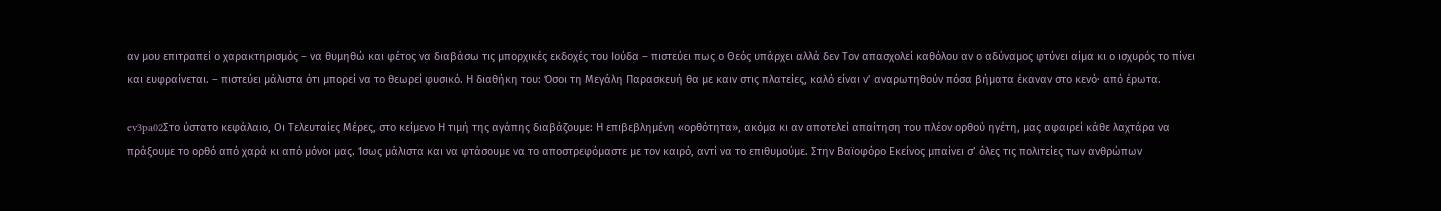αν μου επιτραπεί ο χαρακτηρισμός – να θυμηθώ και φέτος να διαβάσω τις μπορχικές εκδοχές του Ιούδα – πιστεύει πως ο Θεός υπάρχει αλλά δεν Τον απασχολεί καθόλου αν ο αδύναμος φτύνει αίμα κι ο ισχυρός το πίνει και ευφραίνεται. – πιστεύει μάλιστα ότι μπορεί να το θεωρεί φυσικό. Η διαθήκη του: Όσοι τη Μεγάλη Παρασκευή θα με καιν στις πλατείες, καλό είναι ν’ αναρωτηθούν πόσα βήματα έκαναν στο κενό· από έρωτα.

ev3pa02Στο ύστατο κεφάλαιο, Οι Τελευταίες Μέρες, στο κείμενο Η τιμή της αγάπης διαβάζουμε: Η επιβεβλημένη «ορθότητα», ακόμα κι αν αποτελεί απαίτηση του πλέον ορθού ηγέτη, μας αφαιρεί κάθε λαχτάρα να πράξουμε το ορθό από χαρά κι από μόνοι μας. Ίσως μάλιστα και να φτάσουμε να το αποστρεφόμαστε με τον καιρό, αντί να το επιθυμούμε. Στην Βαϊοφόρο Εκείνος μπαίνει σ’ όλες τις πολιτείες των ανθρώπων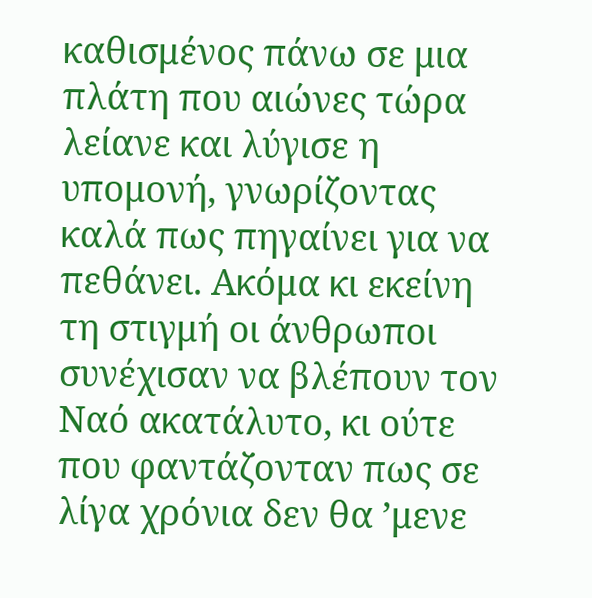καθισμένος πάνω σε μια πλάτη που αιώνες τώρα λείανε και λύγισε η υπομονή, γνωρίζοντας καλά πως πηγαίνει για να πεθάνει. Ακόμα κι εκείνη τη στιγμή οι άνθρωποι συνέχισαν να βλέπουν τον Ναό ακατάλυτο, κι ούτε που φαντάζονταν πως σε λίγα χρόνια δεν θα ’μενε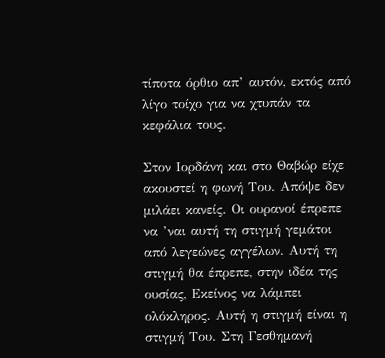τίποτα όρθιο απ’ αυτόν, εκτός από λίγο τοίχο για να χτυπάν τα κεφάλια τους.

Στον Ιορδάνη και στο Θαβώρ είχε ακουστεί η φωνή Του. Απόψε δεν μιλάει κανείς. Οι ουρανοί έπρεπε να ’ναι αυτή τη στιγμή γεμάτοι από λεγεώνες αγγέλων. Αυτή τη στιγμή θα έπρεπε, στην ιδέα της ουσίας, Εκείνος να λάμπει ολόκληρος. Αυτή η στιγμή είναι η στιγμή Του. Στη Γεσθημανή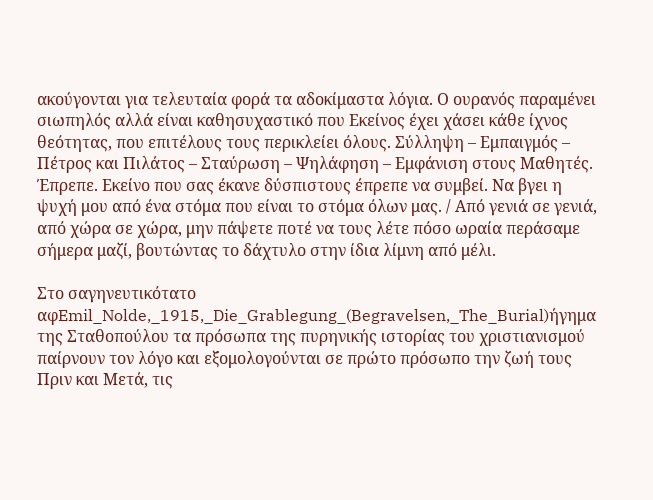ακούγονται για τελευταία φορά τα αδοκίμαστα λόγια. Ο ουρανός παραμένει σιωπηλός αλλά είναι καθησυχαστικό που Εκείνος έχει χάσει κάθε ίχνος θεότητας, που επιτέλους τους περικλείει όλους. Σύλληψη – Εμπαιγμός – Πέτρος και Πιλάτος – Σταύρωση – Ψηλάφηση – Εμφάνιση στους Μαθητές. Έπρεπε. Εκείνο που σας έκανε δύσπιστους έπρεπε να συμβεί. Να βγει η ψυχή μου από ένα στόμα που είναι το στόμα όλων μας. / Από γενιά σε γενιά, από χώρα σε χώρα, μην πάψετε ποτέ να τους λέτε πόσο ωραία περάσαμε σήμερα μαζί, βουτώντας το δάχτυλο στην ίδια λίμνη από μέλι.

Στο σαγηνευτικότατο αφEmil_Nolde,_1915,_Die_Grablegung_(Begravelsen,_The_Burial)ήγημα της Σταθοπούλου τα πρόσωπα της πυρηνικής ιστορίας του χριστιανισμού παίρνουν τον λόγο και εξομολογούνται σε πρώτο πρόσωπο την ζωή τους Πριν και Μετά, τις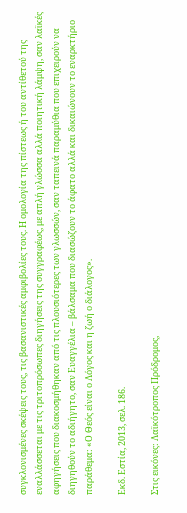συγκλονισμένες σκέψεις τους, τις βασανιστικές αμφιβολίες τους. Η ομολογία της πίστεως ή του αντίθετού της εναλλάσσεται με τις τριτοπρόσωπες διηγήσεις της συγγραφέως, με απλή γλώσσα αλλά ποιητική λάμψη, σαν λαϊκές αφηγήσεις που διακοσμήθηκαν από τις πλουσιότερες των γλωσσών, σαν ταπεινά παραμύθια που επιχειρούν να διηγηθούν το αδιήγητο, σαν Ευαγγέλια – βάλσαμα που διασώζουν το άφατο αλλά και δικαιώνουν το εναρκτήριο παράθεμα: «Ο Θεός είναι ο Λόγος και η ζωή ο διάλογος».

Εκδ. Εστία, 2013, σελ. 186.

Στις εικόνες: Λαϊκότροπος Πρόδρομος,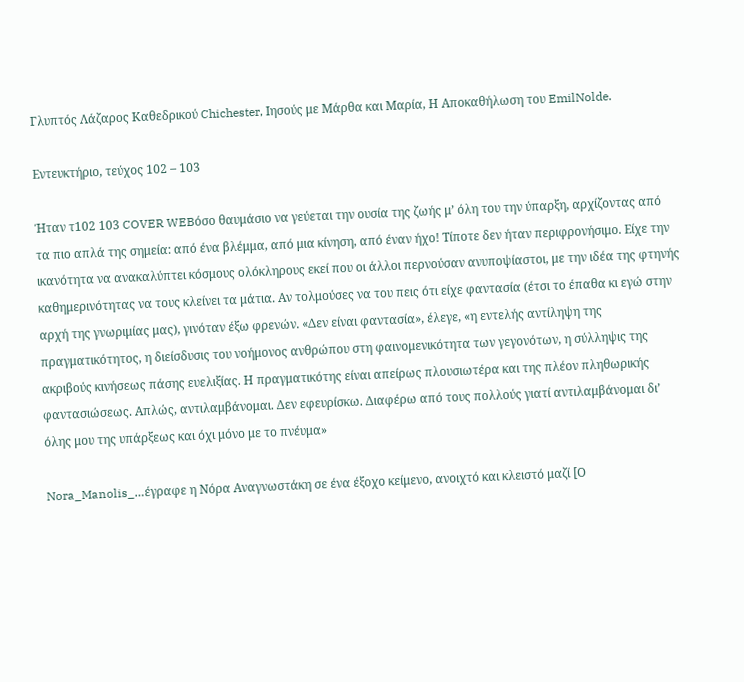Γλυπτός Λάζαρος Καθεδρικού Chichester, Ιησούς με Μάρθα και Μαρία, Η Αποκαθήλωση του EmilNolde.

Εντευκτήριο, τεύχος 102 – 103

Ήταν τ102 103 COVER WEBόσο θαυμάσιο να γεύεται την ουσία της ζωής μ’ όλη του την ύπαρξη, αρχίζοντας από τα πιο απλά της σημεία: από ένα βλέμμα, από μια κίνηση, από έναν ήχο! Τίποτε δεν ήταν περιφρονήσιμο. Είχε την ικανότητα να ανακαλύπτει κόσμους ολόκληρους εκεί που οι άλλοι περνούσαν ανυποψίαστοι, με την ιδέα της φτηνής καθημερινότητας να τους κλείνει τα μάτια. Αν τολμούσες να του πεις ότι είχε φαντασία (έτσι το έπαθα κι εγώ στην αρχή της γνωριμίας μας), γινόταν έξω φρενών. «Δεν είναι φαντασία», έλεγε, «η εντελής αντίληψη της πραγματικότητος, η διείσδυσις του νοήμονος ανθρώπου στη φαινομενικότητα των γεγονότων, η σύλληψις της ακριβούς κινήσεως πάσης ευελιξίας. Η πραγματικότης είναι απείρως πλουσιωτέρα και της πλέον πληθωρικής φαντασιώσεως. Απλώς, αντιλαμβάνομαι. Δεν εφευρίσκω. Διαφέρω από τους πολλούς γιατί αντιλαμβάνομαι δι’ όλης μου της υπάρξεως και όχι μόνο με το πνέυμα»

Nora_Manolis_…έγραφε η Νόρα Αναγνωστάκη σε ένα έξοχο κείμενο, ανοιχτό και κλειστό μαζί [Ο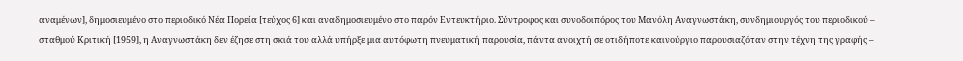αναμένων], δημοσιευμένο στο περιοδικό Νέα Πορεία [τεύχος 6] και αναδημοσιευμένο στο παρόν Εντευκτήριο. Σύντροφος και συνοδοιπόρος του Μανόλη Αναγνωστάκη, συνδημιουργός του περιοδικού – σταθμού Κριτική [1959], η Αναγνωστάκη δεν έζησε στη σκιά του αλλά υπήρξε μια αυτόφωτη πνευματική παρουσία, πάντα ανοιχτή σε οτιδήποτε καινούργιο παρουσιαζόταν στην τέχνη της γραφής –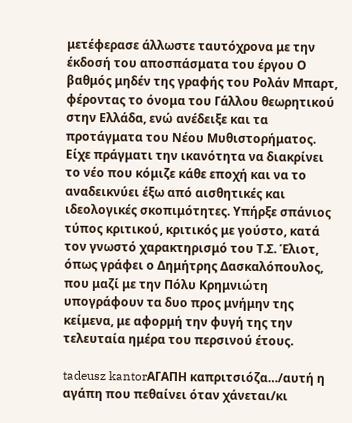μετέφερασε άλλωστε ταυτόχρονα με την έκδοσή του αποσπάσματα του έργου Ο βαθμός μηδέν της γραφής του Ρολάν Μπαρτ, φέροντας το όνομα του Γάλλου θεωρητικού στην Ελλάδα, ενώ ανέδειξε και τα προτάγματα του Νέου Μυθιστορήματος. Είχε πράγματι την ικανότητα να διακρίνει το νέο που κόμιζε κάθε εποχή και να το αναδεικνύει έξω από αισθητικές και ιδεολογικές σκοπιμότητες. Υπήρξε σπάνιος τύπος κριτικού, κριτικός με γούστο, κατά τον γνωστό χαρακτηρισμό του Τ.Σ. Έλιοτ, όπως γράφει ο Δημήτρης Δασκαλόπουλος, που μαζί με την Πόλυ Κρημνιώτη υπογράφουν τα δυο προς μνήμην της κείμενα, με αφορμή την φυγή της την τελευταία ημέρα του περσινού έτους.

tadeusz kantorΑΓΑΠΗ καπριτσιόζα…/αυτή η αγάπη που πεθαίνει όταν χάνεται/κι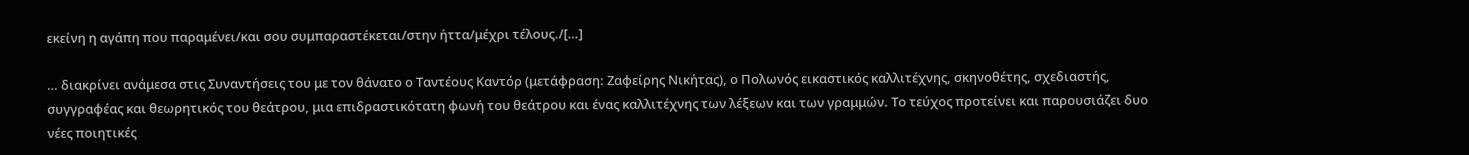εκείνη η αγάπη που παραμένει/και σου συμπαραστέκεται/στην ήττα/μέχρι τέλους./[…]

… διακρίνει ανάμεσα στις Συναντήσεις του με τον θάνατο ο Ταντέους Καντόρ (μετάφραση: Ζαφείρης Νικήτας), ο Πολωνός εικαστικός καλλιτέχνης, σκηνοθέτης, σχεδιαστής, συγγραφέας και θεωρητικός του θεάτρου, μια επιδραστικότατη φωνή του θεάτρου και ένας καλλιτέχνης των λέξεων και των γραμμών. Το τεύχος προτείνει και παρουσιάζει δυο νέες ποιητικές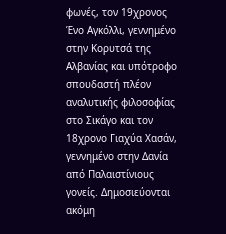φωνές, τον 19χρονος Ένο Αγκόλλι, γεννημένο στην Κορυτσά της Αλβανίας και υπότροφο σπουδαστή πλέον αναλυτικής φιλοσοφίας στο Σικάγο και τον 18χρονο Γιαχύα Χασάν, γεννημένο στην Δανία από Παλαιστίνιους γονείς. Δημοσιεύονται ακόμη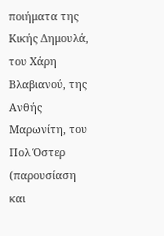ποιήματα της Κικής Δημουλά, του Χάρη Βλαβιανού, της Ανθής Μαρωνίτη, του Πολ Όστερ (παρουσίαση και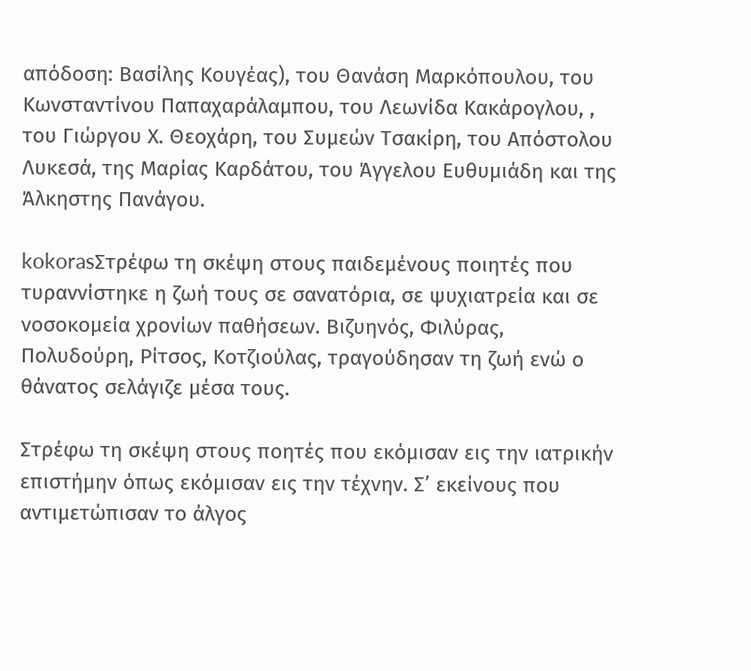απόδοση: Βασίλης Κουγέας), του Θανάση Μαρκόπουλου, του Κωνσταντίνου Παπαχαράλαμπου, του Λεωνίδα Κακάρογλου, , του Γιώργου Χ. Θεοχάρη, του Συμεών Τσακίρη, του Απόστολου Λυκεσά, της Μαρίας Καρδάτου, του Άγγελου Ευθυμιάδη και της Άλκηστης Πανάγου.

kokorasΣτρέφω τη σκέψη στους παιδεμένους ποιητές που τυραννίστηκε η ζωή τους σε σανατόρια, σε ψυχιατρεία και σε νοσοκομεία χρονίων παθήσεων. Βιζυηνός, Φιλύρας, Πολυδούρη, Ρίτσος, Κοτζιούλας, τραγούδησαν τη ζωή ενώ ο θάνατος σελάγιζε μέσα τους.

Στρέφω τη σκέψη στους ποητές που εκόμισαν εις την ιατρικήν επιστήμην όπως εκόμισαν εις την τέχνην. Σ’ εκείνους που αντιμετώπισαν το άλγος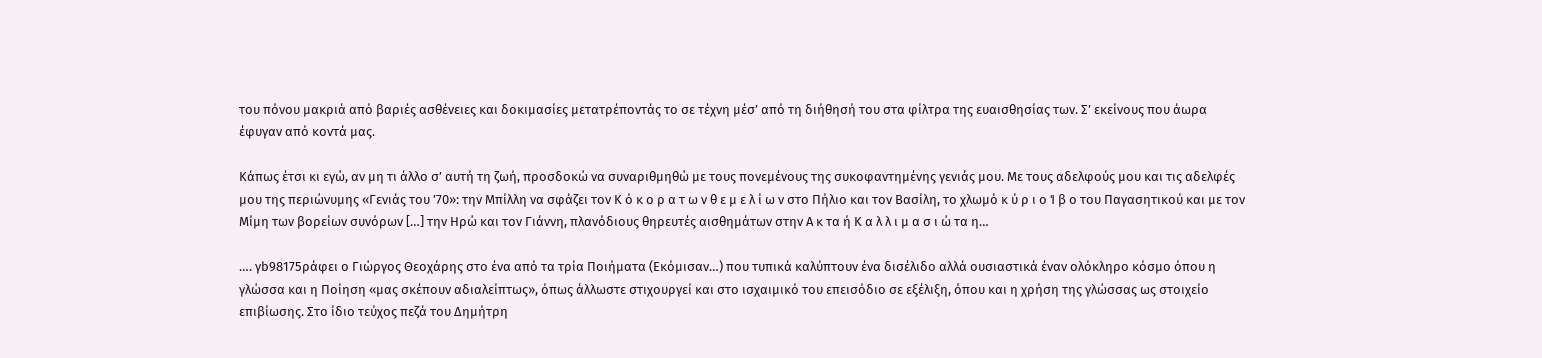του πόνου μακριά από βαριές ασθένειες και δοκιμασίες μετατρέποντάς το σε τέχνη μέσ’ από τη διήθησή του στα φίλτρα της ευαισθησίας των. Σ’ εκείνους που άωρα έφυγαν από κοντά μας.

Κάπως έτσι κι εγώ, αν μη τι άλλο σ’ αυτή τη ζωή, προσδοκώ να συναριθμηθώ με τους πονεμένους της συκοφαντημένης γενιάς μου. Με τους αδελφούς μου και τις αδελφές μου της περιώνυμης «Γενιάς του ’70»: την Μπίλλη να σφάζει τον Κ ό κ ο ρ α τ ω ν θ ε μ ε λ ί ω ν στο Πήλιο και τον Βασίλη, το χλωμό κ ύ ρ ι ο Ί β ο του Παγασητικού και με τον Μίμη των βορείων συνόρων […] την Ηρώ και τον Γιάννη, πλανόδιους θηρευτές αισθημάτων στην Α κ τα ή Κ α λ λ ι μ α σ ι ώ τα η…

…. γb98175ράφει ο Γιώργος Θεοχάρης στο ένα από τα τρία Ποιήματα (Εκόμισαν…) που τυπικά καλύπτουν ένα δισέλιδο αλλά ουσιαστικά έναν ολόκληρο κόσμο όπου η γλώσσα και η Ποίηση «μας σκέπουν αδιαλείπτως», όπως άλλωστε στιχουργεί και στο ισχαιμικό του επεισόδιο σε εξέλιξη, όπου και η χρήση της γλώσσας ως στοιχείο επιβίωσης. Στο ίδιο τεύχος πεζά του Δημήτρη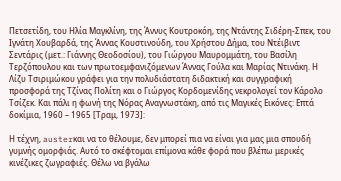Πετσετίδη, του Ηλία Μαγκλίνη, της Άννυς Κουτροκόη, της Ντάντης Σιδέρη-Σπεκ, του Ιγνάτη Χουβαρδά, της Άννας Κουστινούδη, του Χρήστου Δήμα, του Ντέιβιντ Σεντάρις (μετ.: Γιάννης Θεοδοσίου), του Γιώργου Μαυρομμάτη, του Βασίλη Τερζόπουλου και των πρωτοεμφανιζόμενων Άννας Γούλα και Μαρίας Ντινάκη. Η Λίζυ Τσιριμώκου γράφει για την πολυδιάστατη διδακτική και συγγραφική προσφορά της Τζίνας Πολίτη και ο Γιώργος Κορδομενίδης νεκρολογεί τον Κάρολο Τσίζεκ. Και πάλι η φωνή της Νόρας Αναγνωστάκη, από τις Μαγικές Εικόνες: Επτά δοκίμια, 1960 – 1965 [Τραμ, 1973]:

Η τέχνη, austerκαι να το θέλουμε, δεν μπορεί πια να είναι για μας μια σπουδή γυμνής ομορφιάς. Αυτό το σκέφτομαι επίμονα κάθε φορά που βλέπω μερικές κινέζικες ζωγραφιές. Θέλω να βγάλω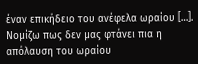έναν επικήδειο του ανέφελα ωραίου […]. Νομίζω πως δεν μας φτάνει πια η απόλαυση του ωραίου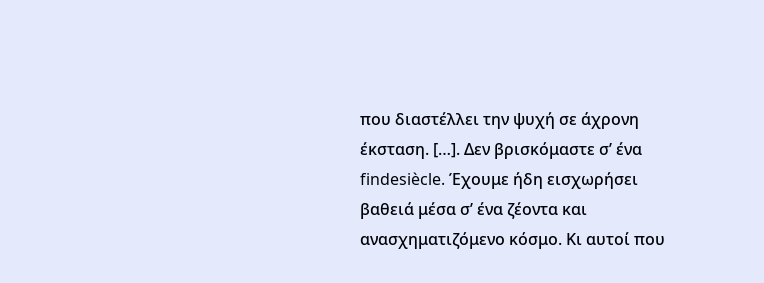που διαστέλλει την ψυχή σε άχρονη έκσταση. […]. Δεν βρισκόμαστε σ’ ένα findesiècle. Έχουμε ήδη εισχωρήσει βαθειά μέσα σ’ ένα ζέοντα και ανασχηματιζόμενο κόσμο. Κι αυτοί που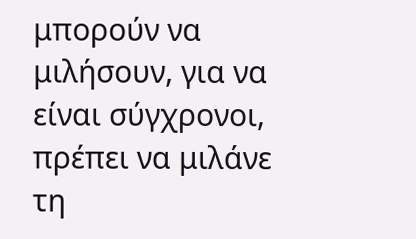μπορούν να μιλήσουν, για να είναι σύγχρονοι, πρέπει να μιλάνε τη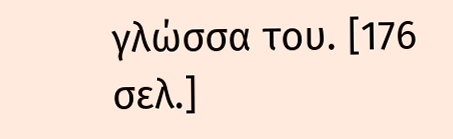γλώσσα του. [176 σελ.]